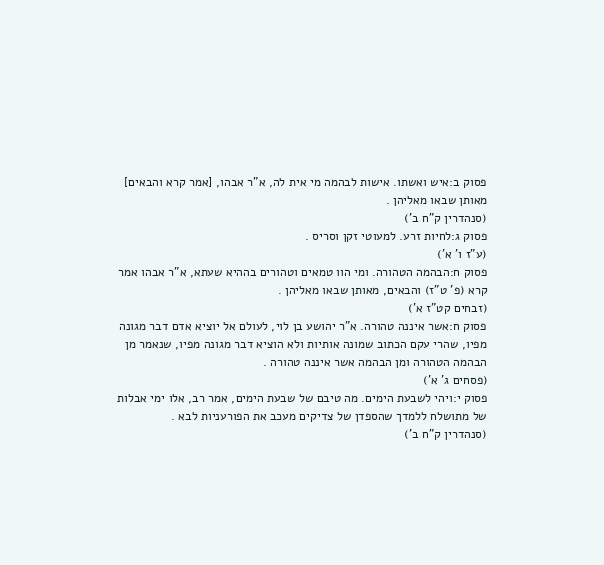פסוק ב:איש ואשתו. אישות לבהמה מי אית לה, א"ר אבהו, [אמר קרא והבאים] מאותן שבאו מאליהן .
(סנהדרין ק"ח ב')
פסוק ג:לחיות זרע. למעוטי זקן וסריס .
(ע"ז ו' א')
פסוק ח:הבהמה הטהורה. ומי הוו טמאים וטהורים בההיא שעתא, א"ר אבהו אמר קרא (פ' ט"ז) והבאים, מאותן שבאו מאליהן .
(זבחים קט"ז א')
פסוק ח:אשר איננה טהורה. א"ר יהושע בן לוי, לעולם אל יוציא אדם דבר מגונה מפיו, שהרי עקם הכתוב שמונה אותיות ולא הוציא דבר מגונה מפיו, שנאמר מן הבהמה הטהורה ומן הבהמה אשר איננה טהורה .
(פסחים ג' א')
פסוק י:ויהי לשבעת הימים. מה טיבם של שבעת הימים, אמר רב, אלו ימי אבלות של מתושלח ללמדך שהספדן של צדיקים מעכב את הפורעניות לבא .
(סנהדרין ק"ח ב')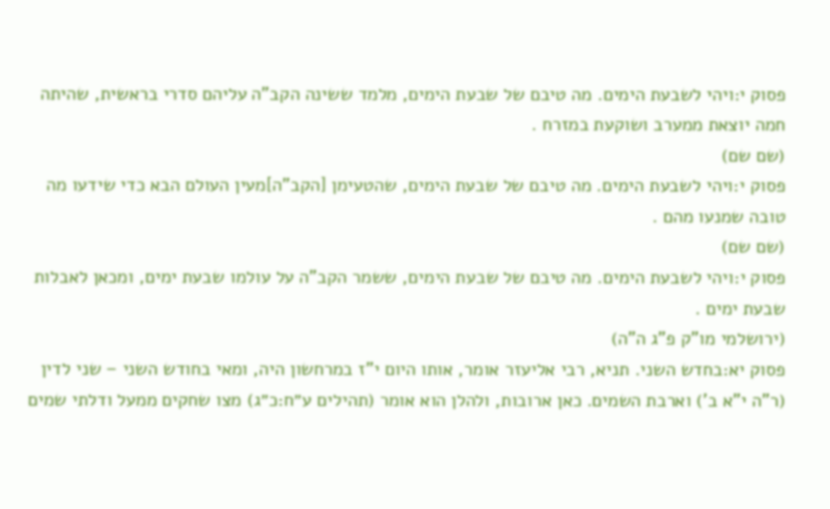פסוק י:ויהי לשבעת הימים. מה טיבם של שבעת הימים, מלמד ששינה הקב"ה עליהם סדרי בראשית, שהיתה חמה יוצאת ממערב ושוקעת במזרח .
(שם שם)
פסוק י:ויהי לשבעת הימים. מה טיבם של שבעת הימים, שהטעימן [הקב"ה]מעין העולם הבא כדי שידעו מה טובה שמנעו מהם .
(שם שם)
פסוק י:ויהי לשבעת הימים. מה טיבם של שבעת הימים, ששמר הקב"ה על עולמו שבעת ימים, ומכאן לאבלות שבעת ימים .
(ירושלמי מו"ק פ"ג ה"ה)
פסוק יא:בחדש השני. תניא, רבי אליעזר אומר, אותו היום י"ז במרחשון היה, ומאי בחודש השני – שני לדין (ר"ה י"א ב') וארבת השמים. כאן ארובות, ולהלן הוא אומר (תהילים ע״ח:כ״ג) מצו שחקים ממעל ודלתי שמים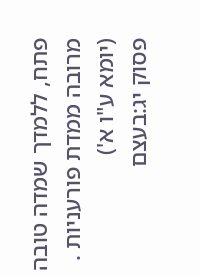פתח, ללמדך שמדה טובה מרובה ממדת פורעניות .
(יומא ע"ו א')
פסוק יג:בעצם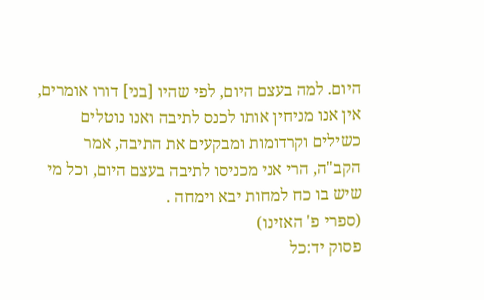היום. למה בעצם היום, לפי שהיו [בני] דורו אומרים, אין אנו מניחין אותו לכנס לתיבה ואנו נוטלים כשילים וקרדומות ומבקעים את התיבה, אמר הקב"ה, הרי אני מכניסו לתיבה בעצם היום, וכל מי שיש בו כח למחות יבא וימחה .
(ספרי פ' האזינו)
פסוק יד:כל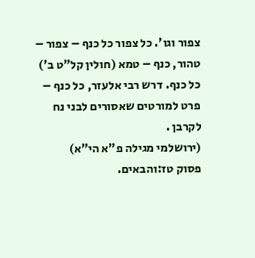צפור וגו'. כל צפור כל כנף – צפור – טהור, כנף – טמא (חולין קל"ט ב') כל כנף. דרש רבי אלעזר, כל כנף – פרט למורטים שאסורים לבני נח לקרבן .
(ירושלמי מגילה פ"א הי"א)
פסוק טז:והבאים.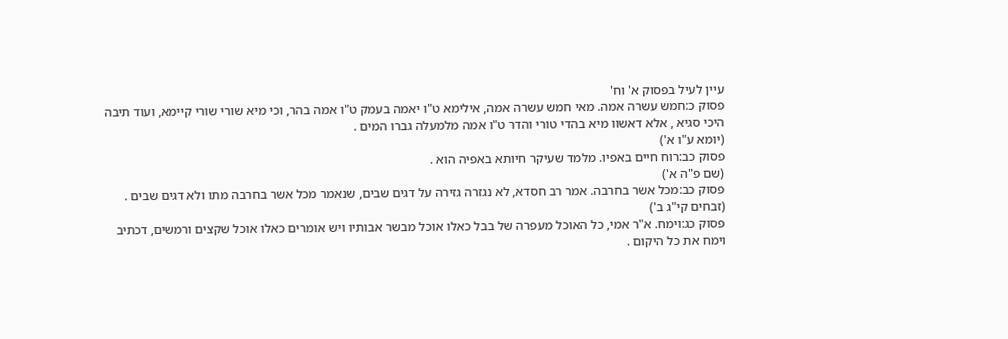עיין לעיל בפסוק א' וח'
פסוק כ:חמש עשרה אמה. מאי חמש עשרה אמה, אילימא ט"ו יאמה בעמק ט"ו אמה בהר, וכי מיא שורי שורי קיימא, ועוד תיבה היכי סגיא , אלא דאשוו מיא בהדי טורי והדר ט"ו אמה מלמעלה גברו המים .
(יומא ע"ו א')
פסוק כב:רוח חיים באפיו. מלמד שעיקר חיותא באפיה הוא .
(שם פ"ה א')
פסוק כב:מכל אשר בחרבה. אמר רב חסדא, לא נגזרה גזירה על דגים שבים, שנאמר מכל אשר בחרבה מתו ולא דגים שבים .
(זבחים קי"ג ב')
פסוק כג:וימח. א"ר אמי, כל האוכל מעפרה של בבל כאלו אוכל מבשר אבותיו ויש אומרים כאלו אוכל שקצים ורמשים, דכתיב וימח את כל היקום .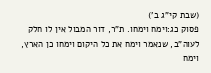(שבת קי"ג ב')
פסוק כג:וימח וימחו. ת"ר, דור המבול אין לו חלק לעוה"ב, שנאמר וימח את כל היקום וימחו כן הארץ, וימח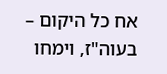אח כל היקום – בעוה"ז, וימחו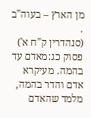מן הארץ – בעוה"ב .
(סנהדרין ק"ח א')
פסוק כג:מאדם עד בהמה. מעיקרא אדם והדר בהמה, מלמד שהאדם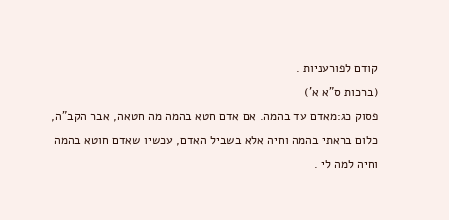קודם לפורעניות .
(ברכות ס"א א')
פסוק כג:מאדם עד בהמה. אם אדם חטא בהמה מה חטאה, אבר הקב"ה, כלום בראתי בהמה וחיה אלא בשביל האדם, עכשיו שאדם חוטא בהמה וחיה למה לי .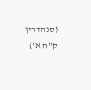(סנהדרין ק"ח א')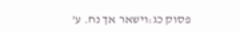פסוק כג:וישאר אך נח. ע'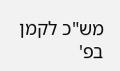מש"כ לקמן בפ'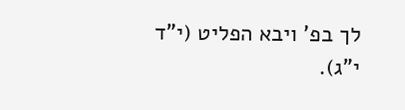לך בפ' ויבא הפליט (י"ד י"ג).